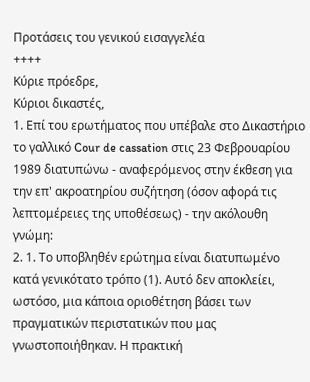Προτάσεις του γενικού εισαγγελέα
++++
Κύριε πρόεδρε,
Κύριοι δικαστές,
1. Επί του ερωτήματος που υπέβαλε στο Δικαστήριο το γαλλικό Cour de cassation στις 23 Φεβρουαρίου 1989 διατυπώνω - αναφερόμενος στην έκθεση για την επ' ακροατηρίου συζήτηση (όσον αφορά τις λεπτομέρειες της υποθέσεως) - την ακόλουθη γνώμη:
2. 1. Το υποβληθέν ερώτημα είναι διατυπωμένο κατά γενικότατο τρόπο (1). Αυτό δεν αποκλείει, ωστόσο, μια κάποια οριοθέτηση βάσει των πραγματικών περιστατικών που μας γνωστοποιήθηκαν. Η πρακτική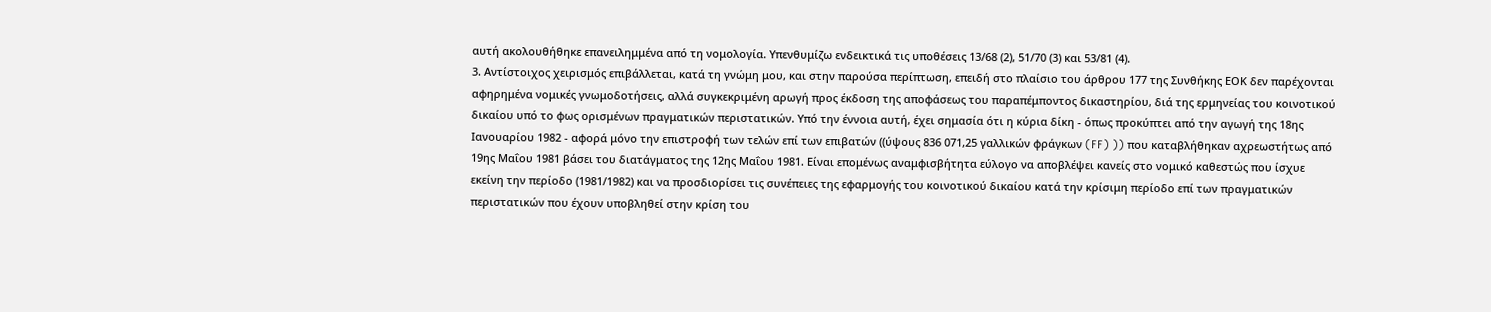αυτή ακολουθήθηκε επανειλημμένα από τη νομολογία. Υπενθυμίζω ενδεικτικά τις υποθέσεις 13/68 (2), 51/70 (3) και 53/81 (4).
3. Αντίστοιχος χειρισμός επιβάλλεται, κατά τη γνώμη μου, και στην παρούσα περίπτωση, επειδή στο πλαίσιο του άρθρου 177 της Συνθήκης ΕΟΚ δεν παρέχονται αφηρημένα νομικές γνωμοδοτήσεις, αλλά συγκεκριμένη αρωγή προς έκδοση της αποφάσεως του παραπέμποντος δικαστηρίου, διά της ερμηνείας του κοινοτικού δικαίου υπό το φως ορισμένων πραγματικών περιστατικών. Υπό την έννοια αυτή, έχει σημασία ότι η κύρια δίκη - όπως προκύπτει από την αγωγή της 18ης Ιανουαρίου 1982 - αφορά μόνο την επιστροφή των τελών επί των επιβατών ((ύψους 836 071,25 γαλλικών φράγκων (FF) )) που καταβλήθηκαν αχρεωστήτως από 19ης Μαΐου 1981 βάσει του διατάγματος της 12ης Μαΐου 1981. Είναι επομένως αναμφισβήτητα εύλογο να αποβλέψει κανείς στο νομικό καθεστώς που ίσχυε εκείνη την περίοδο (1981/1982) και να προσδιορίσει τις συνέπειες της εφαρμογής του κοινοτικού δικαίου κατά την κρίσιμη περίοδο επί των πραγματικών περιστατικών που έχουν υποβληθεί στην κρίση του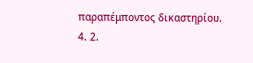παραπέμποντος δικαστηρίου.
4. 2.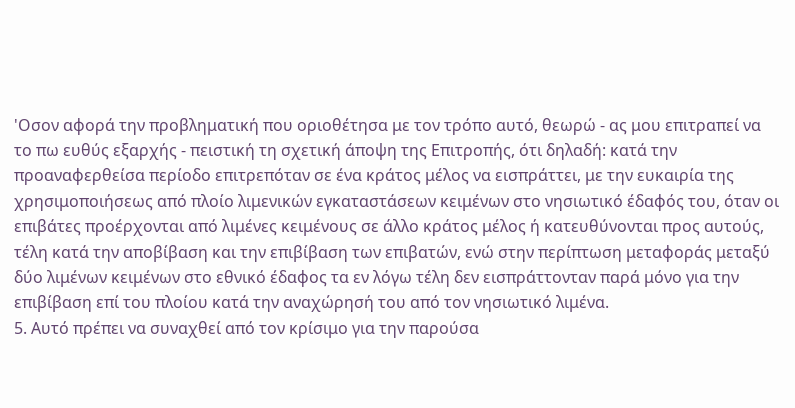'Οσον αφορά την προβληματική που οριοθέτησα με τον τρόπο αυτό, θεωρώ - ας μου επιτραπεί να το πω ευθύς εξαρχής - πειστική τη σχετική άποψη της Επιτροπής, ότι δηλαδή: κατά την προαναφερθείσα περίοδο επιτρεπόταν σε ένα κράτος μέλος να εισπράττει, με την ευκαιρία της χρησιμοποιήσεως από πλοίο λιμενικών εγκαταστάσεων κειμένων στο νησιωτικό έδαφός του, όταν οι επιβάτες προέρχονται από λιμένες κειμένους σε άλλο κράτος μέλος ή κατευθύνονται προς αυτούς, τέλη κατά την αποβίβαση και την επιβίβαση των επιβατών, ενώ στην περίπτωση μεταφοράς μεταξύ δύο λιμένων κειμένων στο εθνικό έδαφος τα εν λόγω τέλη δεν εισπράττονταν παρά μόνο για την επιβίβαση επί του πλοίου κατά την αναχώρησή του από τον νησιωτικό λιμένα.
5. Αυτό πρέπει να συναχθεί από τον κρίσιμο για την παρούσα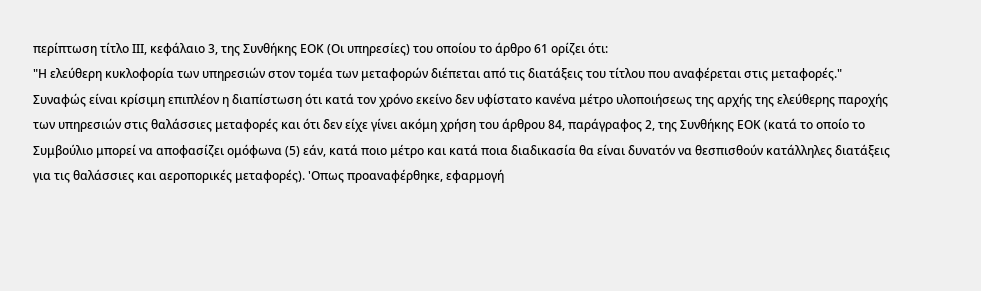περίπτωση τίτλο ΙΙΙ, κεφάλαιο 3, της Συνθήκης ΕΟΚ (Οι υπηρεσίες) του οποίου το άρθρο 61 ορίζει ότι:
"Η ελεύθερη κυκλοφορία των υπηρεσιών στον τομέα των μεταφορών διέπεται από τις διατάξεις του τίτλου που αναφέρεται στις μεταφορές."
Συναφώς είναι κρίσιμη επιπλέον η διαπίστωση ότι κατά τον χρόνο εκείνο δεν υφίστατο κανένα μέτρο υλοποιήσεως της αρχής της ελεύθερης παροχής των υπηρεσιών στις θαλάσσιες μεταφορές και ότι δεν είχε γίνει ακόμη χρήση του άρθρου 84, παράγραφος 2, της Συνθήκης ΕΟΚ (κατά το οποίο το Συμβούλιο μπορεί να αποφασίζει ομόφωνα (5) εάν, κατά ποιο μέτρο και κατά ποια διαδικασία θα είναι δυνατόν να θεσπισθούν κατάλληλες διατάξεις για τις θαλάσσιες και αεροπορικές μεταφορές). 'Οπως προαναφέρθηκε, εφαρμογή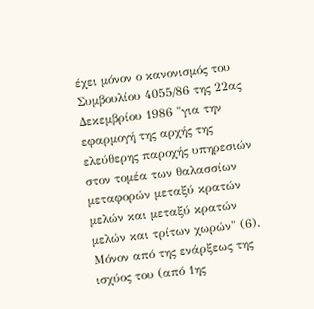έχει μόνον ο κανονισμός του Συμβουλίου 4055/86 της 22ας Δεκεμβρίου 1986 "για την εφαρμογή της αρχής της ελεύθερης παροχής υπηρεσιών στον τομέα των θαλασσίων μεταφορών μεταξύ κρατών μελών και μεταξύ κρατών μελών και τρίτων χωρών" (6). Μόνον από της ενάρξεως της ισχύος του (από 1ης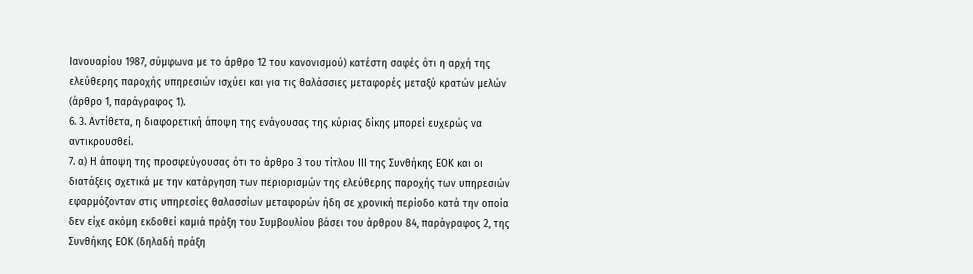Ιανουαρίου 1987, σύμφωνα με το άρθρο 12 του κανονισμού) κατέστη σαφές ότι η αρχή της ελεύθερης παροχής υπηρεσιών ισχύει και για τις θαλάσσιες μεταφορές μεταξύ κρατών μελών (άρθρο 1, παράγραφος 1).
6. 3. Αντίθετα, η διαφορετική άποψη της ενάγουσας της κύριας δίκης μπορεί ευχερώς να αντικρουσθεί.
7. α) Η άποψη της προσφεύγουσας ότι το άρθρο 3 του τίτλου ΙΙΙ της Συνθήκης ΕΟΚ και οι διατάξεις σχετικά με την κατάργηση των περιορισμών της ελεύθερης παροχής των υπηρεσιών εφαρμόζονταν στις υπηρεσίες θαλασσίων μεταφορών ήδη σε χρονική περίοδο κατά την οποία δεν είχε ακόμη εκδοθεί καμιά πράξη του Συμβουλίου βάσει του άρθρου 84, παράγραφος 2, της Συνθήκης ΕΟΚ (δηλαδή πράξη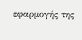εφαρμογής της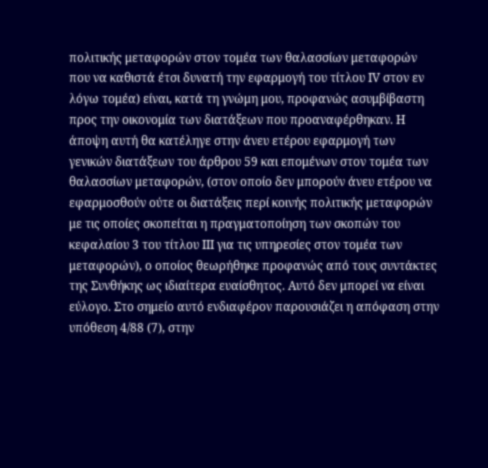πολιτικής μεταφορών στον τομέα των θαλασσίων μεταφορών που να καθιστά έτσι δυνατή την εφαρμογή του τίτλου ΙV στον εν λόγω τομέα) είναι, κατά τη γνώμη μου, προφανώς ασυμβίβαστη προς την οικονομία των διατάξεων που προαναφέρθηκαν. Η άποψη αυτή θα κατέληγε στην άνευ ετέρου εφαρμογή των γενικών διατάξεων του άρθρου 59 και επομένων στον τομέα των θαλασσίων μεταφορών, (στον οποίο δεν μπορούν άνευ ετέρου να εφαρμοσθούν ούτε οι διατάξεις περί κοινής πολιτικής μεταφορών με τις οποίες σκοπείται η πραγματοποίηση των σκοπών του κεφαλαίου 3 του τίτλου ΙΙΙ για τις υπηρεσίες στον τομέα των μεταφορών), ο οποίος θεωρήθηκε προφανώς από τους συντάκτες της Συνθήκης ως ιδιαίτερα ευαίσθητος. Αυτό δεν μπορεί να είναι εύλογο. Στο σημείο αυτό ενδιαφέρον παρουσιάζει η απόφαση στην υπόθεση 4/88 (7), στην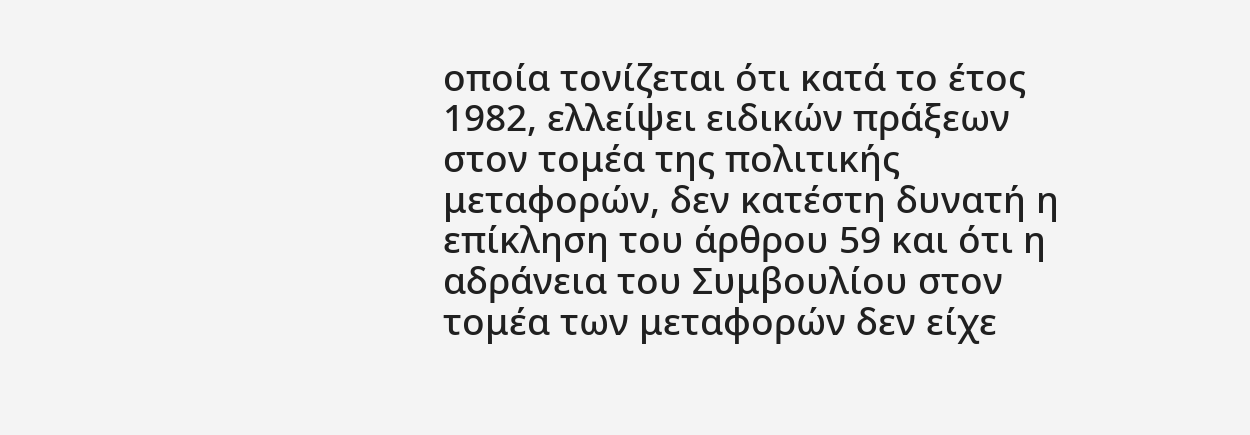οποία τονίζεται ότι κατά το έτος 1982, ελλείψει ειδικών πράξεων στον τομέα της πολιτικής μεταφορών, δεν κατέστη δυνατή η επίκληση του άρθρου 59 και ότι η αδράνεια του Συμβουλίου στον τομέα των μεταφορών δεν είχε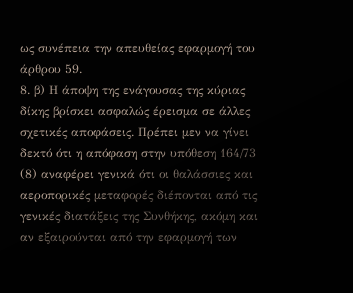ως συνέπεια την απευθείας εφαρμογή του άρθρου 59.
8. β) Η άποψη της ενάγουσας της κύριας δίκης βρίσκει ασφαλώς έρεισμα σε άλλες σχετικές αποφάσεις. Πρέπει μεν να γίνει δεκτό ότι η απόφαση στην υπόθεση 164/73 (8) αναφέρει γενικά ότι οι θαλάσσιες και αεροπορικές μεταφορές διέπονται από τις γενικές διατάξεις της Συνθήκης, ακόμη και αν εξαιρούνται από την εφαρμογή των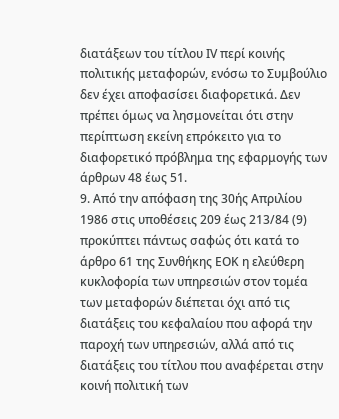διατάξεων του τίτλου ΙV περί κοινής πολιτικής μεταφορών, ενόσω το Συμβούλιο δεν έχει αποφασίσει διαφορετικά. Δεν πρέπει όμως να λησμονείται ότι στην περίπτωση εκείνη επρόκειτο για το διαφορετικό πρόβλημα της εφαρμογής των άρθρων 48 έως 51.
9. Από την απόφαση της 30ής Απριλίου 1986 στις υποθέσεις 209 έως 213/84 (9) προκύπτει πάντως σαφώς ότι κατά το άρθρο 61 της Συνθήκης ΕΟΚ η ελεύθερη κυκλοφορία των υπηρεσιών στον τομέα των μεταφορών διέπεται όχι από τις διατάξεις του κεφαλαίου που αφορά την παροχή των υπηρεσιών, αλλά από τις διατάξεις του τίτλου που αναφέρεται στην κοινή πολιτική των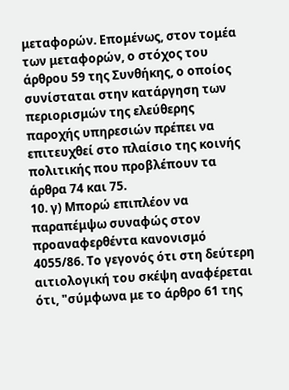μεταφορών. Επομένως, στον τομέα των μεταφορών, ο στόχος του άρθρου 59 της Συνθήκης, ο οποίος συνίσταται στην κατάργηση των περιορισμών της ελεύθερης παροχής υπηρεσιών πρέπει να επιτευχθεί στο πλαίσιο της κοινής πολιτικής που προβλέπουν τα άρθρα 74 και 75.
10. γ) Μπορώ επιπλέον να παραπέμψω συναφώς στον προαναφερθέντα κανονισμό 4055/86. Το γεγονός ότι στη δεύτερη αιτιολογική του σκέψη αναφέρεται ότι, "σύμφωνα με το άρθρο 61 της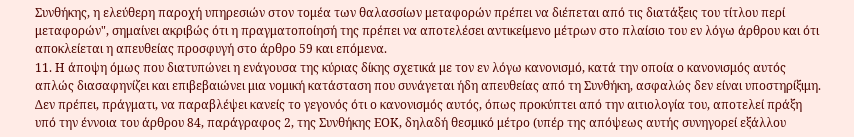Συνθήκης, η ελεύθερη παροχή υπηρεσιών στον τομέα των θαλασσίων μεταφορών πρέπει να διέπεται από τις διατάξεις του τίτλου περί μεταφορών", σημαίνει ακριβώς ότι η πραγματοποίησή της πρέπει να αποτελέσει αντικείμενο μέτρων στο πλαίσιο του εν λόγω άρθρου και ότι αποκλείεται η απευθείας προσφυγή στο άρθρο 59 και επόμενα.
11. Η άποψη όμως που διατυπώνει η ενάγουσα της κύριας δίκης σχετικά με τον εν λόγω κανονισμό, κατά την οποία ο κανονισμός αυτός απλώς διασαφηνίζει και επιβεβαιώνει μια νομική κατάσταση που συνάγεται ήδη απευθείας από τη Συνθήκη, ασφαλώς δεν είναι υποστηρίξιμη. Δεν πρέπει, πράγματι, να παραβλέψει κανείς το γεγονός ότι ο κανονισμός αυτός, όπως προκύπτει από την αιτιολογία του, αποτελεί πράξη υπό την έννοια του άρθρου 84, παράγραφος 2, της Συνθήκης ΕΟΚ, δηλαδή θεσμικό μέτρο (υπέρ της απόψεως αυτής συνηγορεί εξάλλου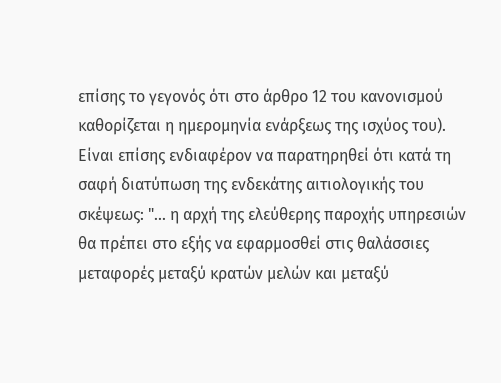επίσης το γεγονός ότι στο άρθρο 12 του κανονισμού καθορίζεται η ημερομηνία ενάρξεως της ισχύος του). Είναι επίσης ενδιαφέρον να παρατηρηθεί ότι κατά τη σαφή διατύπωση της ενδεκάτης αιτιολογικής του σκέψεως: "... η αρχή της ελεύθερης παροχής υπηρεσιών θα πρέπει στο εξής να εφαρμοσθεί στις θαλάσσιες μεταφορές μεταξύ κρατών μελών και μεταξύ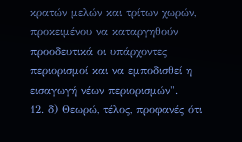κρατών μελών και τρίτων χωρών, προκειμένου να καταργηθούν προοδευτικά οι υπάρχοντες περιορισμοί και να εμποδισθεί η εισαγωγή νέων περιορισμών".
12. δ) Θεωρώ, τέλος, προφανές ότι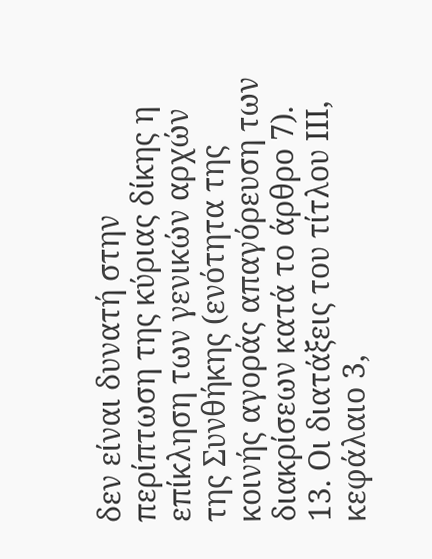δεν είναι δυνατή στην περίπτωση της κύριας δίκης η επίκληση των γενικών αρχών της Συνθήκης (ενότητα της κοινής αγοράς απαγόρευση των διακρίσεων κατά το άρθρο 7).
13. Οι διατάξεις του τίτλου ΙΙΙ, κεφάλαιο 3,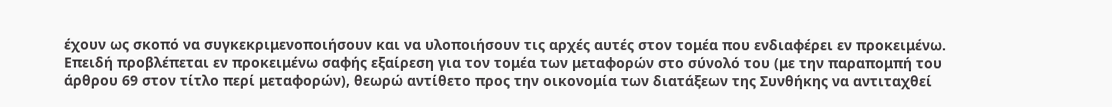έχουν ως σκοπό να συγκεκριμενοποιήσουν και να υλοποιήσουν τις αρχές αυτές στον τομέα που ενδιαφέρει εν προκειμένω. Επειδή προβλέπεται εν προκειμένω σαφής εξαίρεση για τον τομέα των μεταφορών στο σύνολό του (με την παραπομπή του άρθρου 69 στον τίτλο περί μεταφορών), θεωρώ αντίθετο προς την οικονομία των διατάξεων της Συνθήκης να αντιταχθεί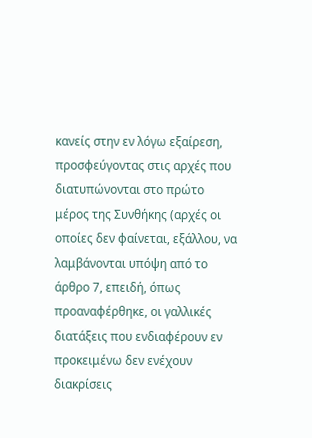κανείς στην εν λόγω εξαίρεση, προσφεύγοντας στις αρχές που διατυπώνονται στο πρώτο μέρος της Συνθήκης (αρχές οι οποίες δεν φαίνεται, εξάλλου, να λαμβάνονται υπόψη από το άρθρο 7, επειδή, όπως προαναφέρθηκε, οι γαλλικές διατάξεις που ενδιαφέρουν εν προκειμένω δεν ενέχουν διακρίσεις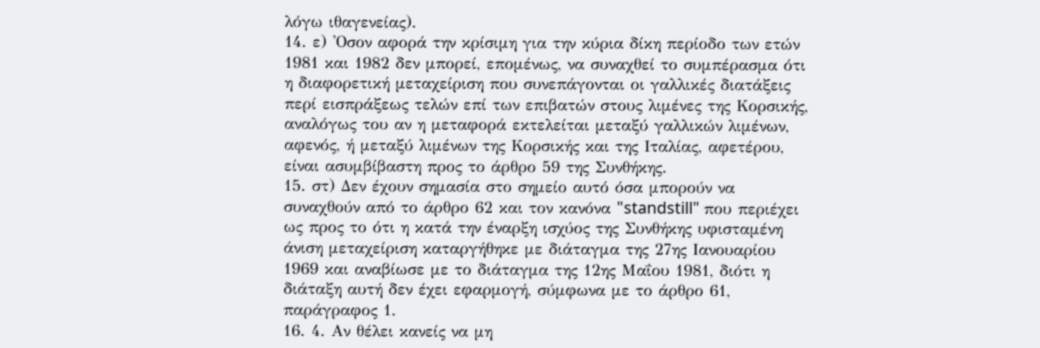λόγω ιθαγενείας).
14. ε) 'Οσον αφορά την κρίσιμη για την κύρια δίκη περίοδο των ετών 1981 και 1982 δεν μπορεί, επομένως, να συναχθεί το συμπέρασμα ότι η διαφορετική μεταχείριση που συνεπάγονται οι γαλλικές διατάξεις περί εισπράξεως τελών επί των επιβατών στους λιμένες της Κορσικής, αναλόγως του αν η μεταφορά εκτελείται μεταξύ γαλλικών λιμένων, αφενός, ή μεταξύ λιμένων της Κορσικής και της Ιταλίας, αφετέρου, είναι ασυμβίβαστη προς το άρθρο 59 της Συνθήκης.
15. στ) Δεν έχουν σημασία στο σημείο αυτό όσα μπορούν να συναχθούν από το άρθρο 62 και τον κανόνα "standstill" που περιέχει ως προς το ότι η κατά την έναρξη ισχύος της Συνθήκης υφισταμένη άνιση μεταχείριση καταργήθηκε με διάταγμα της 27ης Ιανουαρίου 1969 και αναβίωσε με το διάταγμα της 12ης Μαΐου 1981, διότι η διάταξη αυτή δεν έχει εφαρμογή, σύμφωνα με το άρθρο 61, παράγραφος 1.
16. 4. Αν θέλει κανείς να μη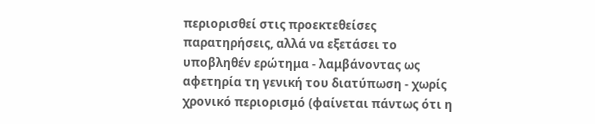περιορισθεί στις προεκτεθείσες παρατηρήσεις, αλλά να εξετάσει το υποβληθέν ερώτημα - λαμβάνοντας ως αφετηρία τη γενική του διατύπωση - χωρίς χρονικό περιορισμό (φαίνεται πάντως ότι η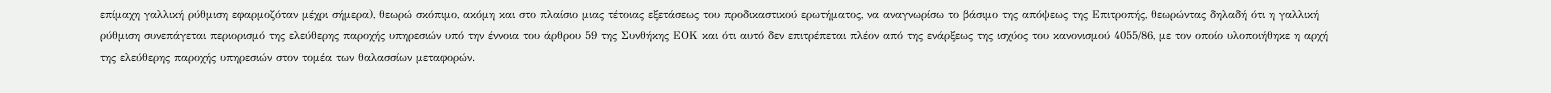επίμαχη γαλλική ρύθμιση εφαρμοζόταν μέχρι σήμερα), θεωρώ σκόπιμο, ακόμη και στο πλαίσιο μιας τέτοιας εξετάσεως του προδικαστικού ερωτήματος, να αναγνωρίσω το βάσιμο της απόψεως της Επιτροπής, θεωρώντας δηλαδή ότι η γαλλική ρύθμιση συνεπάγεται περιορισμό της ελεύθερης παροχής υπηρεσιών υπό την έννοια του άρθρου 59 της Συνθήκης ΕΟΚ και ότι αυτό δεν επιτρέπεται πλέον από της ενάρξεως της ισχύος του κανονισμού 4055/86, με τον οποίο υλοποιήθηκε η αρχή της ελεύθερης παροχής υπηρεσιών στον τομέα των θαλασσίων μεταφορών.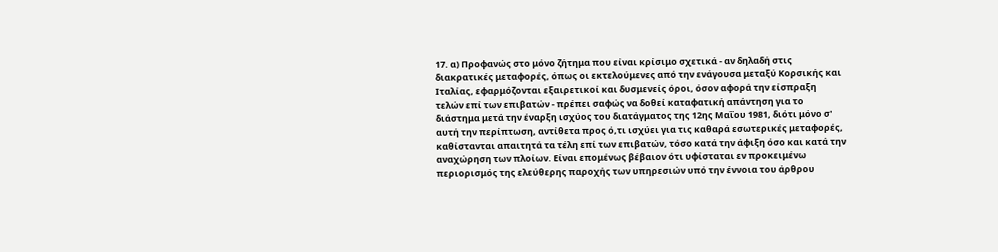17. α) Προφανώς στο μόνο ζήτημα που είναι κρίσιμο σχετικά - αν δηλαδή στις διακρατικές μεταφορές, όπως οι εκτελούμενες από την ενάγουσα μεταξύ Κορσικής και Ιταλίας, εφαρμόζονται εξαιρετικοί και δυσμενείς όροι, όσον αφορά την είσπραξη τελών επί των επιβατών - πρέπει σαφώς να δοθεί καταφατική απάντηση για το διάστημα μετά την έναρξη ισχύος του διατάγματος της 12ης Μαΐου 1981, διότι μόνο σ' αυτή την περίπτωση, αντίθετα προς ό,τι ισχύει για τις καθαρά εσωτερικές μεταφορές, καθίστανται απαιτητά τα τέλη επί των επιβατών, τόσο κατά την άφιξη όσο και κατά την αναχώρηση των πλοίων. Είναι επομένως βέβαιον ότι υφίσταται εν προκειμένω περιορισμός της ελεύθερης παροχής των υπηρεσιών υπό την έννοια του άρθρου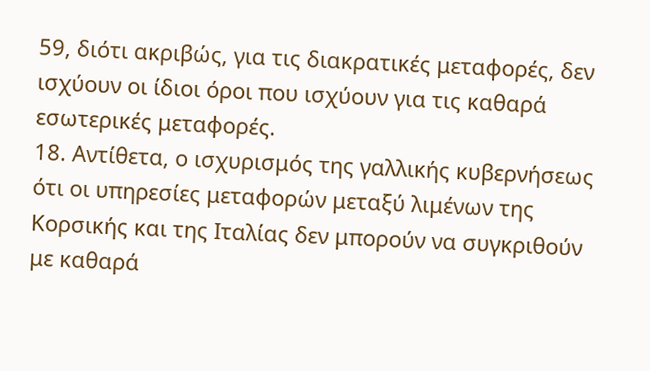59, διότι ακριβώς, για τις διακρατικές μεταφορές, δεν ισχύουν οι ίδιοι όροι που ισχύουν για τις καθαρά εσωτερικές μεταφορές.
18. Αντίθετα, ο ισχυρισμός της γαλλικής κυβερνήσεως ότι οι υπηρεσίες μεταφορών μεταξύ λιμένων της Κορσικής και της Ιταλίας δεν μπορούν να συγκριθούν με καθαρά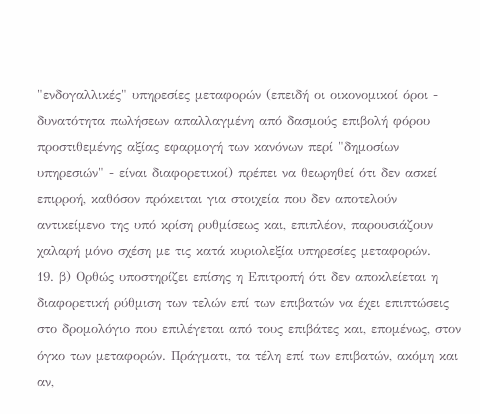"ενδογαλλικές" υπηρεσίες μεταφορών (επειδή οι οικονομικοί όροι - δυνατότητα πωλήσεων απαλλαγμένη από δασμούς επιβολή φόρου προστιθεμένης αξίας εφαρμογή των κανόνων περί "δημοσίων υπηρεσιών" - είναι διαφορετικοί) πρέπει να θεωρηθεί ότι δεν ασκεί επιρροή, καθόσον πρόκειται για στοιχεία που δεν αποτελούν αντικείμενο της υπό κρίση ρυθμίσεως και, επιπλέον, παρουσιάζουν χαλαρή μόνο σχέση με τις κατά κυριολεξία υπηρεσίες μεταφορών.
19. β) Ορθώς υποστηρίζει επίσης η Επιτροπή ότι δεν αποκλείεται η διαφορετική ρύθμιση των τελών επί των επιβατών να έχει επιπτώσεις στο δρομολόγιο που επιλέγεται από τους επιβάτες και, επομένως, στον όγκο των μεταφορών. Πράγματι, τα τέλη επί των επιβατών, ακόμη και αν,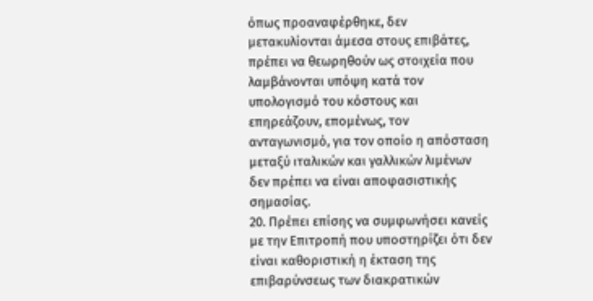όπως προαναφέρθηκε, δεν μετακυλίονται άμεσα στους επιβάτες, πρέπει να θεωρηθούν ως στοιχεία που λαμβάνονται υπόψη κατά τον υπολογισμό του κόστους και επηρεάζουν, επομένως, τον ανταγωνισμό, για τον οποίο η απόσταση μεταξύ ιταλικών και γαλλικών λιμένων δεν πρέπει να είναι αποφασιστικής σημασίας.
20. Πρέπει επίσης να συμφωνήσει κανείς με την Επιτροπή που υποστηρίζει ότι δεν είναι καθοριστική η έκταση της επιβαρύνσεως των διακρατικών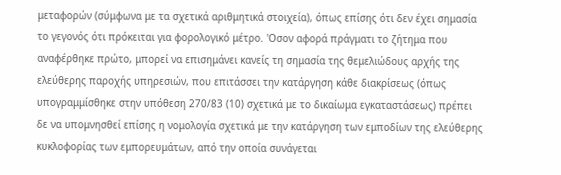μεταφορών (σύμφωνα με τα σχετικά αριθμητικά στοιχεία), όπως επίσης ότι δεν έχει σημασία το γεγονός ότι πρόκειται για φορολογικό μέτρο. 'Οσον αφορά πράγματι το ζήτημα που αναφέρθηκε πρώτο, μπορεί να επισημάνει κανείς τη σημασία της θεμελιώδους αρχής της ελεύθερης παροχής υπηρεσιών, που επιτάσσει την κατάργηση κάθε διακρίσεως (όπως υπογραμμίσθηκε στην υπόθεση 270/83 (10) σχετικά με το δικαίωμα εγκαταστάσεως) πρέπει δε να υπομνησθεί επίσης η νομολογία σχετικά με την κατάργηση των εμποδίων της ελεύθερης κυκλοφορίας των εμπορευμάτων, από την οποία συνάγεται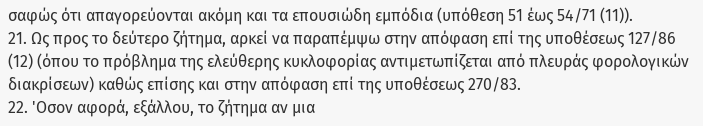σαφώς ότι απαγορεύονται ακόμη και τα επουσιώδη εμπόδια (υπόθεση 51 έως 54/71 (11)).
21. Ως προς το δεύτερο ζήτημα, αρκεί να παραπέμψω στην απόφαση επί της υποθέσεως 127/86 (12) (όπου το πρόβλημα της ελεύθερης κυκλοφορίας αντιμετωπίζεται από πλευράς φορολογικών διακρίσεων) καθώς επίσης και στην απόφαση επί της υποθέσεως 270/83.
22. 'Οσον αφορά, εξάλλου, το ζήτημα αν μια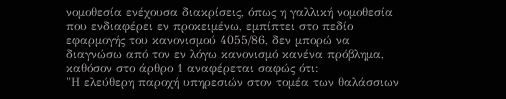νομοθεσία ενέχουσα διακρίσεις, όπως η γαλλική νομοθεσία που ενδιαφέρει εν προκειμένω, εμπίπτει στο πεδίο εφαρμογής του κανονισμού 4055/86, δεν μπορώ να διαγνώσω από τον εν λόγω κανονισμό κανένα πρόβλημα, καθόσον στο άρθρο 1 αναφέρεται σαφώς ότι:
"Η ελεύθερη παροχή υπηρεσιών στον τομέα των θαλάσσιων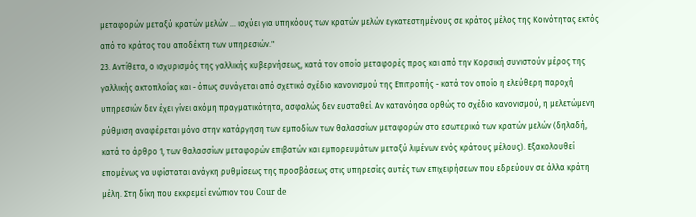μεταφορών μεταξύ κρατών μελών ... ισχύει για υπηκόους των κρατών μελών εγκατεστημένους σε κράτος μέλος της Κοινότητας εκτός από το κράτος του αποδέκτη των υπηρεσιών."
23. Αντίθετα, ο ισχυρισμός της γαλλικής κυβερνήσεως, κατά τον οποίο μεταφορές προς και από την Κορσική συνιστούν μέρος της γαλλικής ακτοπλοΐας και - όπως συνάγεται από σχετικό σχέδιο κανονισμού της Επιτροπής - κατά τον οποίο η ελεύθερη παροχή υπηρεσιών δεν έχει γίνει ακόμη πραγματικότητα, ασφαλώς δεν ευσταθεί. Αν κατανόησα ορθώς το σχέδιο κανονισμού, η μελετώμενη ρύθμιση αναφέρεται μόνο στην κατάργηση των εμποδίων των θαλασσίων μεταφορών στο εσωτερικό των κρατών μελών (δηλαδή, κατά το άρθρο 1, των θαλασσίων μεταφορών επιβατών και εμπορευμάτων μεταξύ λιμένων ενός κράτους μέλους). Εξακολουθεί επομένως να υφίσταται ανάγκη ρυθμίσεως της προσβάσεως στις υπηρεσίες αυτές των επιχειρήσεων που εδρεύουν σε άλλα κράτη μέλη. Στη δίκη που εκκρεμεί ενώπιον του Cour de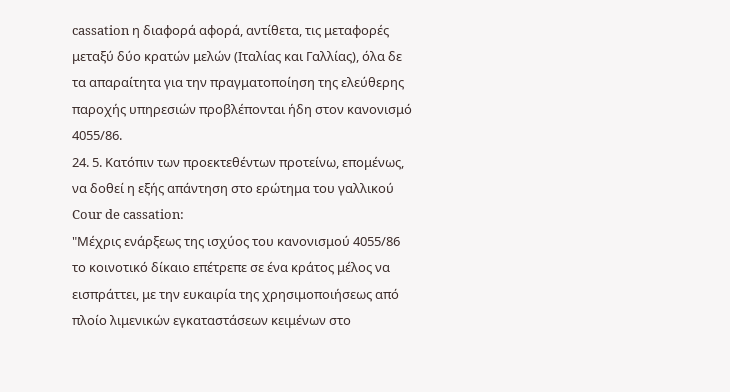cassation η διαφορά αφορά, αντίθετα, τις μεταφορές μεταξύ δύο κρατών μελών (Ιταλίας και Γαλλίας), όλα δε τα απαραίτητα για την πραγματοποίηση της ελεύθερης παροχής υπηρεσιών προβλέπονται ήδη στον κανονισμό 4055/86.
24. 5. Κατόπιν των προεκτεθέντων προτείνω, επομένως, να δοθεί η εξής απάντηση στο ερώτημα του γαλλικού Cour de cassation:
"Μέχρις ενάρξεως της ισχύος του κανονισμού 4055/86 το κοινοτικό δίκαιο επέτρεπε σε ένα κράτος μέλος να εισπράττει, με την ευκαιρία της χρησιμοποιήσεως από πλοίο λιμενικών εγκαταστάσεων κειμένων στο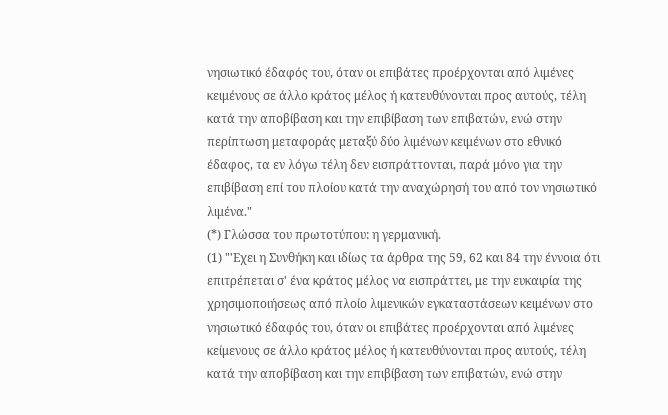νησιωτικό έδαφός του, όταν οι επιβάτες προέρχονται από λιμένες κειμένους σε άλλο κράτος μέλος ή κατευθύνονται προς αυτούς, τέλη κατά την αποβίβαση και την επιβίβαση των επιβατών, ενώ στην περίπτωση μεταφοράς μεταξύ δύο λιμένων κειμένων στο εθνικό έδαφος, τα εν λόγω τέλη δεν εισπράττονται, παρά μόνο για την επιβίβαση επί του πλοίου κατά την αναχώρησή του από τον νησιωτικό λιμένα."
(*) Γλώσσα του πρωτοτύπου: η γερμανική.
(1) "'Εχει η Συνθήκη και ιδίως τα άρθρα της 59, 62 και 84 την έννοια ότι επιτρέπεται σ' ένα κράτος μέλος να εισπράττει, με την ευκαιρία της χρησιμοποιήσεως από πλοίο λιμενικών εγκαταστάσεων κειμένων στο νησιωτικό έδαφός του, όταν οι επιβάτες προέρχονται από λιμένες κείμενους σε άλλο κράτος μέλος ή κατευθύνονται προς αυτούς, τέλη κατά την αποβίβαση και την επιβίβαση των επιβατών, ενώ στην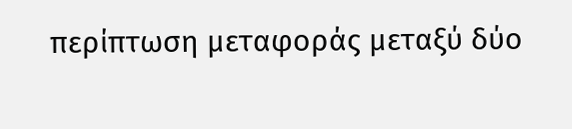περίπτωση μεταφοράς μεταξύ δύο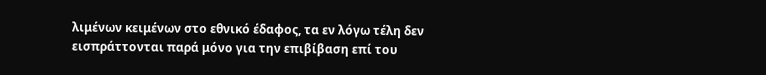λιμένων κειμένων στο εθνικό έδαφος, τα εν λόγω τέλη δεν εισπράττονται παρά μόνο για την επιβίβαση επί του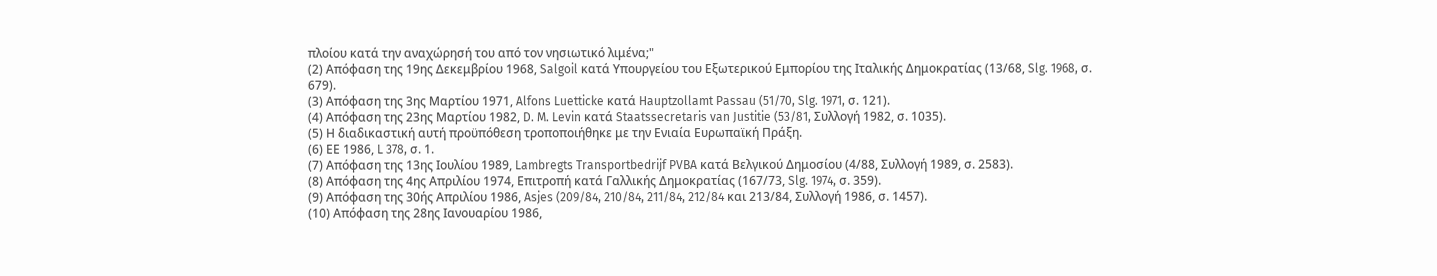πλοίου κατά την αναχώρησή του από τον νησιωτικό λιμένα;"
(2) Απόφαση της 19ης Δεκεμβρίου 1968, Salgoil κατά Υπουργείου του Εξωτερικού Εμπορίου της Ιταλικής Δημοκρατίας (13/68, Slg. 1968, σ. 679).
(3) Απόφαση της 3ης Μαρτίου 1971, Alfons Luetticke κατά Hauptzollamt Passau (51/70, Slg. 1971, σ. 121).
(4) Απόφαση της 23ης Μαρτίου 1982, D. M. Levin κατά Staatssecretaris van Justitie (53/81, Συλλογή 1982, σ. 1035).
(5) Η διαδικαστική αυτή προϋπόθεση τροποποιήθηκε με την Ενιαία Ευρωπαϊκή Πράξη.
(6) ΕΕ 1986, L 378, σ. 1.
(7) Απόφαση της 13ης Ιουλίου 1989, Lambregts Transportbedrijf PVBA κατά Βελγικού Δημοσίου (4/88, Συλλογή 1989, σ. 2583).
(8) Απόφαση της 4ης Απριλίου 1974, Επιτροπή κατά Γαλλικής Δημοκρατίας (167/73, Slg. 1974, σ. 359).
(9) Απόφαση της 30ής Απριλίου 1986, Asjes (209/84, 210/84, 211/84, 212/84 και 213/84, Συλλογή 1986, σ. 1457).
(10) Απόφαση της 28ης Ιανουαρίου 1986,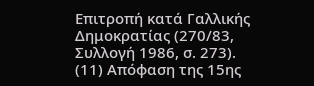Επιτροπή κατά Γαλλικής Δημοκρατίας (270/83, Συλλογή 1986, σ. 273).
(11) Απόφαση της 15ης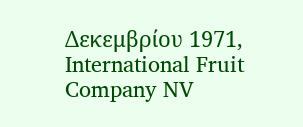Δεκεμβρίου 1971, International Fruit Company NV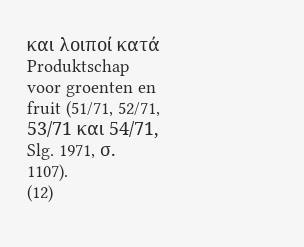και λοιποί κατά Produktschap voor groenten en fruit (51/71, 52/71, 53/71 και 54/71, Slg. 1971, σ. 1107).
(12)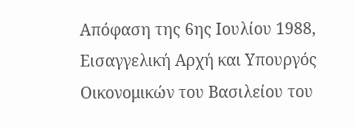Απόφαση της 6ης Ιουλίου 1988, Εισαγγελική Αρχή και Υπουργός Οικονομικών του Βασιλείου του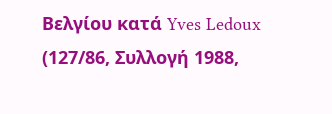Βελγίου κατά Yves Ledoux (127/86, Συλλογή 1988,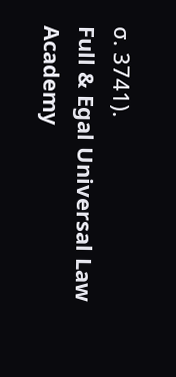σ. 3741).
Full & Egal Universal Law Academy